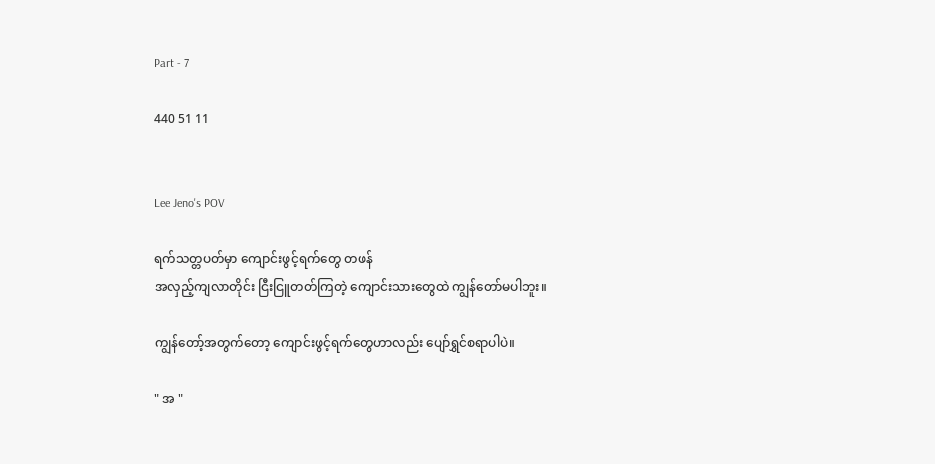Part - 7

440 51 11


Lee Jeno's POV

ရက်သတ္တပတ်မှာ ကျောင်းဖွင့်ရက်တွေ တဖန်
အလှည့်ကျလာတိုင်း ငြီးငြူတတ်ကြတဲ့ ကျောင်းသားတွေထဲ ကျွန်တော်မပါဘူး။

ကျွန်တော့်အတွက်တော့ ကျောင်းဖွင့်ရက်တွေဟာလည်း ပျော်ရွှင်စရာပါပဲ။

" အ "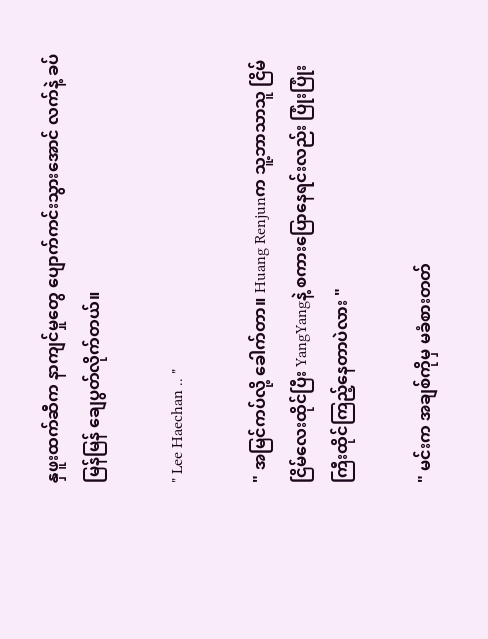နှဖူးထက်ဆီက နာကျင်မှုတွေ ပျောက်ကင်းသွားအောင် လက်နဲ့ ခပ်မြန်မြန် ချေပွတ်လိုက်တယ်။

" Lee Haechan .. "

" အမြင်ကပ်လို့ ခေါက်တာ။ Huang Renjunက သူ့ဘာသာသူ ငြိမ်ငြိမ်လေးထိုင်ပြီး YangYangနဲ့ စကားပြောနေရင်းလည်း ပြုံးပြုံးကြီးထိုင်ကြည့်နေတာပဲလား "

" မင်းက အချစ်ကိုမှ မခံစားတတ်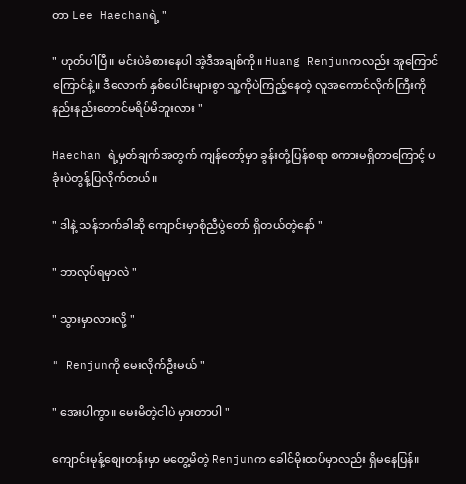တာ Lee Haechanရဲ့ "

" ဟုတ်ပါပြီ။ မင်းပဲခံစားနေပါ အဲ့ဒီအချစ်ကို။ Huang Renjunကလည်း အူကြောင်ကြောင်နဲ့။ ဒီလောက် နှစ်ပေါင်းများစွာ သူ့ကိုပဲကြည့်နေတဲ့ လူအကောင်လိုက်ကြီးကို နည်းနည်းတောင်မရိပ်မိဘူးလား "

Haechan ရဲ့မှတ်ချက်အတွက် ကျန်တော့်မှာ ခွန်းတုံ့ပြန်စရာ စကားမရှိတာကြောင့် ပခုံးပဲတွန့်ပြလိုက်တယ်။

" ဒါနဲ့ သန်ဘက်ခါဆို ကျောင်းမှာစုံညီပွဲတော် ရှိတယ်တဲ့နော် "

" ဘာလုပ်ရမှာလဲ "

" သွားမှာလားလို့ "

" Renjunကို မေးလိုက်ဦးမယ် "

" အေးပါကွာ။ မေးမိတဲ့ငါပဲ မှားတာပါ "

ကျောင်းမုန့်စျေးတန်းမှာ မတွေ့မိတဲ့ Renjunက ခေါင်မိုးထပ်မှာလည်း ရှိမနေပြန်။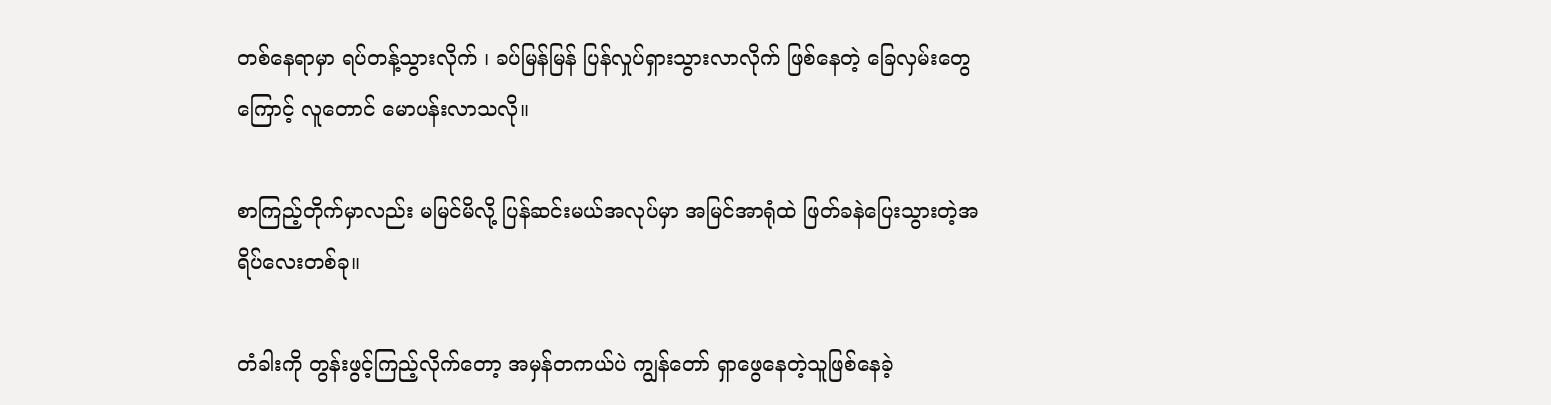တစ်နေရာမှာ ရပ်တန့်သွားလိုက် ၊ ခပ်မြန်မြန် ပြန်လှုပ်ရှားသွားလာလိုက် ဖြစ်နေတဲ့ ခြေလှမ်းတွေကြောင့် လူတောင် မောပန်းလာသလို။

စာကြည့်တိုက်မှာလည်း မမြင်မိလို့ ပြန်ဆင်းမယ်အလုပ်မှာ အမြင်အာရုံထဲ ဖြတ်ခနဲပြေးသွားတဲ့အရိပ်လေးတစ်ခု။

တံခါးကို တွန်းဖွင့်ကြည့်လိုက်တော့ အမှန်တကယ်ပဲ ကျွန်တော် ရှာဖွေနေတဲ့သူဖြစ်နေခဲ့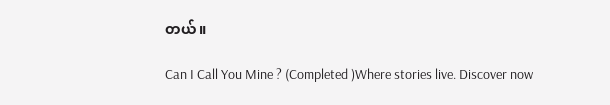တယ်။

Can I Call You Mine ? (Completed )Where stories live. Discover now